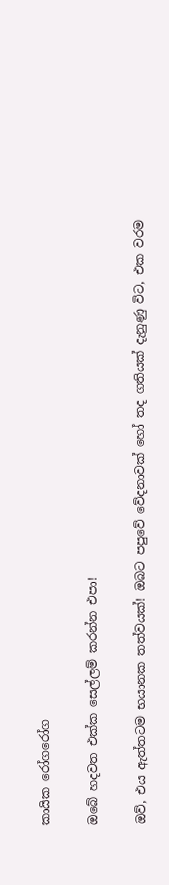කායික රෝගරෝග

ඔබේ හදවත එක්ක සෙල්ලම් කරන්න එපා!

ඔව්, එය ඇත්තටම භයානක තත්වයක්! ඔබට පපුවේ වේදනාවක් හෝ තද ගතියක් දැනුණු විට, එක වරම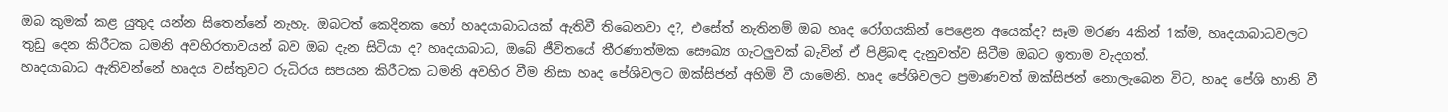ඔබ කුමක් කළ යුතුද යන්න සිතෙන්නේ නැහැ. ඔබටත් කෙදිනක හෝ හෘදයාබාධයක් ඇතිවී තිබෙනවා ද?, එසේත් නැතිනම් ඔබ හෘද රෝගයකින් පෙළෙන අයෙක්ද? සෑම මරණ 4කින් 1ක්ම, හෘදයාබාධවලට තුඩු දෙන කිරීටක ධමනි අවහිරතාවයන් බව ඔබ දැන සිටියා ද? හෘදයාබාධ, ඔබේ ජීවිතයේ තීරණාත්මක සෞඛ්‍ය ගැටලුවක් බැවින් ඒ පිළිබඳ දැනුවත්ව සිටීම ඔබට ඉතාම වැදගත්.
හෘදයාබාධ ඇතිවන්නේ හෘදය වස්තුවට රුධිරය සපයන කිරීටක ධමනි අවහිර වීම නිසා හෘද පේශිවලට ඔක්සිජන් අහිමි වී යාමෙනි. හෘද පේශිවලට ප්‍රමාණවත් ඔක්සිජන් නොලැබෙන විට, හෘද පේශි හානි වී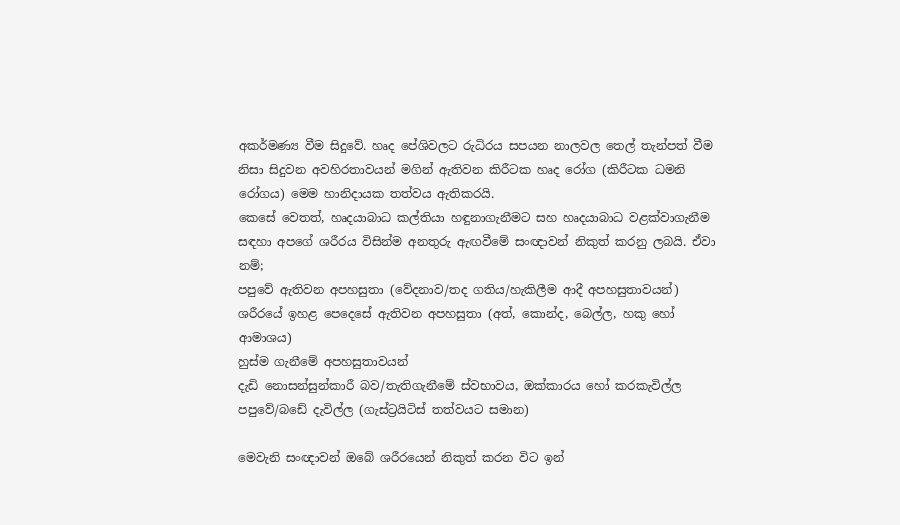අකර්මණ්‍ය වීම සිදුවේ. හෘද පේශිවලට රුධිරය සපයන නාලවල තෙල් තැන්පත් වීම නිසා සිදුවන අවහිරතාවයන් මගින් ඇතිවන කිරීටක හෘද රෝග (කිරීටක ධමනි රෝගය) මෙම හානිදායක තත්වය ඇතිකරයි.
කෙසේ වෙතත්, හෘදයාබාධ කල්තියා හඳුනාගැනීමට සහ හෘදයාබාධ වළක්වාගැනීම සඳහා අපගේ ශරීරය විසින්ම අනතුරු ඇඟවීමේ සංඥාවන් නිකුත් කරනු ලබයි. ඒවා නම්;
පපුවේ ඇතිවන අපහසුතා (වේදනාව/තද ගතිය/හැකිලීම ආදී අපහසුතාවයන්)
ශරීරයේ ඉහළ පෙදෙසේ ඇතිවන අපහසුතා (අත්, කොන්ද, බෙල්ල, හකු හෝ ආමාශය)
හුස්ම ගැනීමේ අපහසුතාවයන්
දැඩි නොසන්සුන්කාරී බව/තැතිගැනීමේ ස්වභාවය, ඔක්කාරය හෝ කරකැවිල්ල
පපුවේ/බඩේ දැවිල්ල (ගැස්ට්‍රයිටිස් තත්වයට සමාන)

මෙවැනි සංඥාවන් ඔබේ ශරීරයෙන් නිකුත් කරන විට ඉන්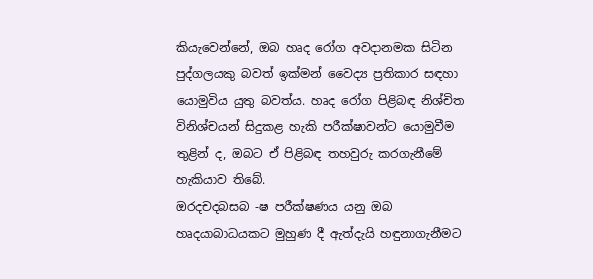කියැවෙන්නේ, ඔබ හෘද රෝග අවදානමක සිටින පුද්ගලයකු බවත් ඉක්මන් වෛද්‍ය ප්‍රතිකාර සඳහා යොමුවිය යුතු බවත්ය. හෘද රෝග පිළිබඳ නිශ්චිත විනිශ්චයන් සිදුකළ හැකි පරීක්ෂාවන්ට යොමුවීම තුළින් ද, ඔබට ඒ පිළිබඳ තහවුරු කරගැනීමේ හැකියාව තිබේ.
ඔරදචදබසබ -ෂ පරීක්ෂණය යනු ඔබ හෘදයාබාධයකට මුහුණ දී ඇත්දැයි හඳුනාගැනීමට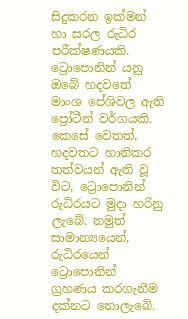සිදුකරන ඉක්මන් හා සරල රුධිර පරීක්ෂණයකි.
ට්‍රොපොනින් යනු ඔබේ හදවතේ මාංශ පේශිවල ඇති ප්‍රෝටීන් වර්ගයකි. කෙසේ වෙතත්, හදවතට හානිකර තත්වයන් ඇති වූ විට, ට්‍රොපොනින් රුධිරයට මුදා හරිනු ලැබේ. නමුත් සාමාන්‍යයෙන්, රුධිරයෙන් ට්‍රොපොනින් ග්‍රහණය කරගැනීම දක්නට නොලැබේ.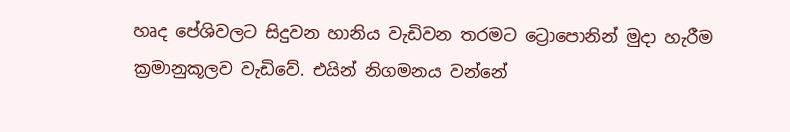හෘද පේශිවලට සිදුවන හානිය වැඩිවන තරමට ට්‍රොපොනින් මුදා හැරීම ක්‍රමානුකූලව වැඩිවේ. එයින් නිගමනය වන්නේ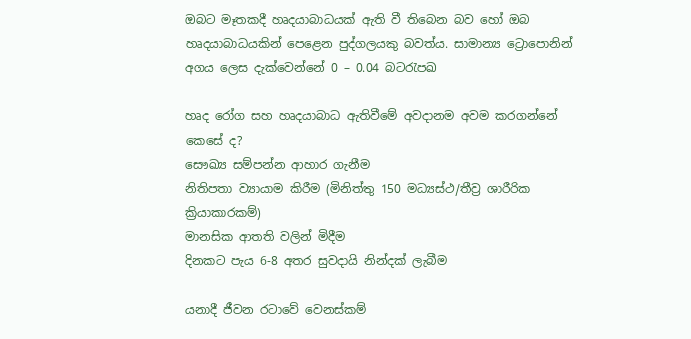ඔබට මෑතකදී හෘදයාබාධයක් ඇති වී තිබෙන බව හෝ ඔබ හෘදයාබාධයකින් පෙළෙන පුද්ගලයකු බවත්ය. සාමාන්‍ය ට්‍රොපොනින් අගය ලෙස දැක්වෙන්නේ 0 – 0.04 බටරැපඛ

හෘද රෝග සහ හෘදයාබාධ ඇතිවීමේ අවදානම අවම කරගන්නේ කෙසේ ද?
සෞඛ්‍ය සම්පන්න ආහාර ගැනීම
නිතිපතා ව්‍යායාම කිරීම (මිනිත්තු 150 මධ්‍යස්ථ/තීව්‍ර ශාරීරික ක්‍රියාකාරකම්)
මානසික ආතති වලින් මිදීම
දිනකට පැය 6-8 අතර සුවදායි නින්දක් ලැබීම

යනාදී ජීවන රටාවේ වෙනස්කම්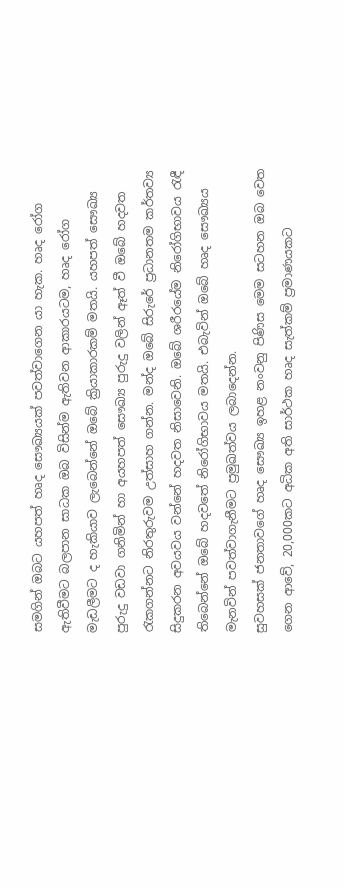සමගින් ඔබට යහපත් හෘද සෞඛ්‍යයක් පවත්වාගෙන යා හැක. හෘද රෝග ඇතිවීමට බලපාන සාධක ඔබ විසින්ම ඇතිවන ආකාරයටම, හෘද රෝග මැඩලීමට ද හැකියාව ලැබෙන්නේ ඔබේ ක්‍රියාකාරකම් මතයි. යහපත් සෞඛ්‍ය පුරුදු වඩවා ගනිමින් හා අයහපත් සෞඛ්‍ය පුරුදු වලින් ඈත් වී ඔබේ හදවත රැකගන්නට නිරතුරුවම උත්සාහ ගන්න. මන්ද ඔබේ සිරුරේ ප්‍රධානතම කර්තව්‍ය සිදුකරන අවයවය වන්නේ හදවත නිසාවෙනි. ඔබේ ශරීරයේම නිරෝගිභාවය රැඳී තිබෙන්නේ ඔබේ හදවතේ නිරෝගිභාවය මතයි. එබැවින් ඔබේ හෘද සෞඛ්‍යය මැනවින් පවත්වාගැනීමට ප්‍රමුඛත්වය ලබාදෙන්න.
සුවහසක් ජනතාවගේ හෘද සෞඛ්‍ය ඉහළ නංවනු පිණිස මෙම සටහන ඔබ වෙත ගෙන ආවේ, 20,000කට අධික අති සාර්ථක හෘද සැත්කම් ප්‍රමාණයකට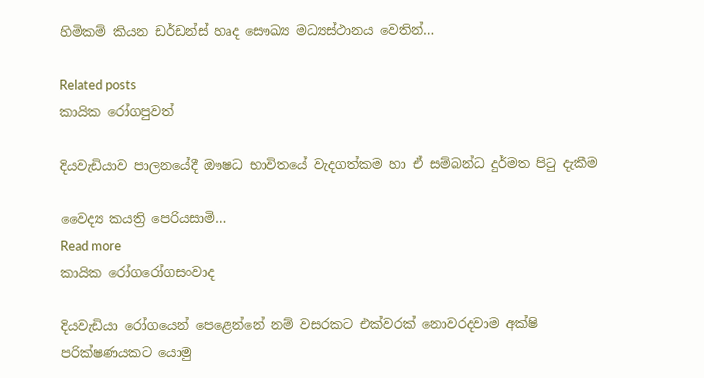හිමිකම් කියන ඩර්ඩන්ස් හෘද සෞඛ්‍ය මධ්‍යස්ථානය වෙතින්…

Related posts
කායික රෝගපුවත්

දියවැඩියාව පාලනයේදී ඖෂධ භාවිතයේ වැදගත්කම හා ඒ සම්බන්ධ දුර්මත පිටු දැකීම

වෛද්‍ය කයත්‍රි පෙරියසාමි…
Read more
කායික රෝගරෝගසංවාද

දියවැඩියා රෝගයෙන් පෙළෙන්නේ නම් වසරකට එක්වරක් නොවරදවාම අක්ෂි පරික්ෂණයකට යොමු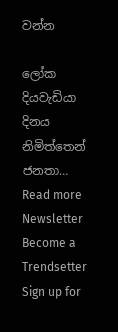වන්න

ලෝක දියවැඩියා දිනය නිමිත්තෙන් ජනතා…
Read more
Newsletter
Become a Trendsetter
Sign up for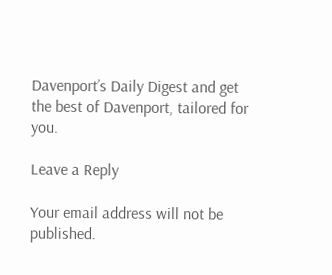Davenport’s Daily Digest and get the best of Davenport, tailored for you.

Leave a Reply

Your email address will not be published.